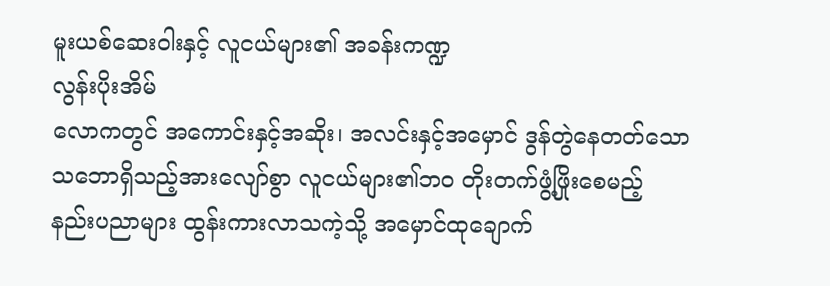မူးယစ်ဆေးဝါးနှင့် လူငယ်များ၏ အခန်းကဏ္ဍ
လွန်းပိုးအိမ်
လောကတွင် အကောင်းနှင့်အဆိုး၊ အလင်းနှင့်အမှောင် ဒွန်တွဲနေတတ်သော သဘောရှိသည့်အားလျော်စွာ လူငယ်များ၏ဘဝ တိုးတက်ဖွံ့ဖြိုးစေမည့် နည်းပညာများ ထွန်းကားလာသကဲ့သို့ အမှောင်ထုချောက်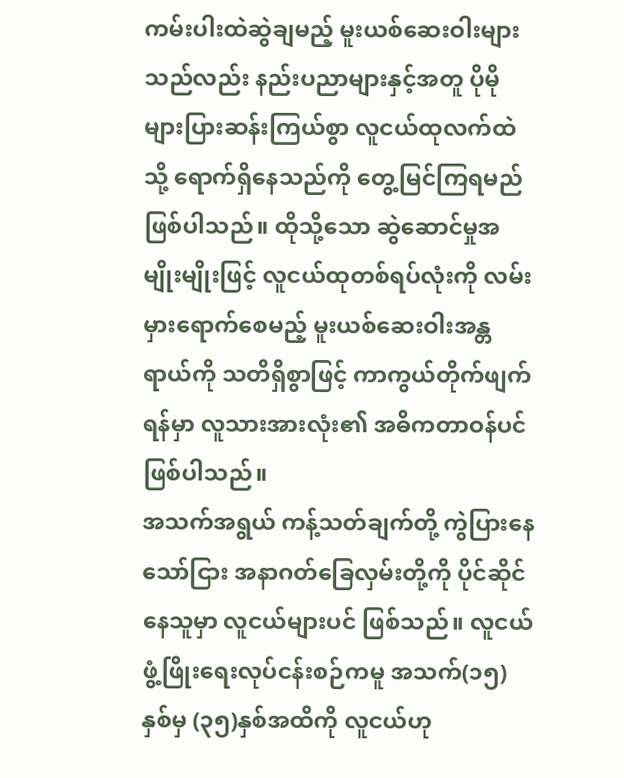ကမ်းပါးထဲဆွဲချမည့် မူးယစ်ဆေးဝါးများသည်လည်း နည်းပညာများနှင့်အတူ ပိုမိုများပြားဆန်းကြယ်စွာ လူငယ်ထုလက်ထဲသို့ ရောက်ရှိနေသည်ကို တွေ့မြင်ကြရမည်ဖြစ်ပါသည်။ ထိုသို့သော ဆွဲဆောင်မှုအမျိုးမျိုးဖြင့် လူငယ်ထုတစ်ရပ်လုံးကို လမ်းမှားရောက်စေမည့် မူးယစ်ဆေးဝါးအန္တရာယ်ကို သတိရှိစွာဖြင့် ကာကွယ်တိုက်ဖျက်ရန်မှာ လူသားအားလုံး၏ အဓိကတာဝန်ပင် ဖြစ်ပါသည်။
အသက်အရွယ် ကန့်သတ်ချက်တို့ ကွဲပြားနေသော်ငြား အနာဂတ်ခြေလှမ်းတို့ကို ပိုင်ဆိုင်နေသူမှာ လူငယ်များပင် ဖြစ်သည်။ လူငယ်ဖွံ့ဖြိုးရေးလုပ်ငန်းစဉ်ကမူ အသက်(၁၅)နှစ်မှ (၃၅)နှစ်အထိကို လူငယ်ဟု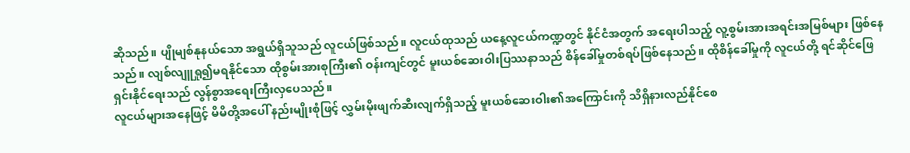ဆိုသည်။ ပျိုမျစ်နုနယ်သော အရွယ်ရှိသူသည် လူငယ်ဖြစ်သည်။ လူငယ်ထုသည် ယနေ့လူငယ်ကဏ္ဍတွင် နိုင်ငံအတွက် အရေးပါသည့် လူ့စွမ်းအားအရင်းအမြစ်များ ဖြစ်နေသည်။ လျစ်လျူရှု၍မရနိုင်သော ထိုစွမ်းအားစုကြီး၏ ဝန်းကျင်တွင် မူးယစ်ဆေးဝါးပြဿနာသည် စိန်ခေါ်မှုတစ်ရပ်ဖြစ်နေသည်။ ထိုစိန်ခေါ်မှုကို လူငယ်တို့ ရင်ဆိုင်ဖြေရှင်းနိုင်ရေးသည် လွန်စွာအရေးကြီးလှပေသည်။
လူငယ်များအနေဖြင့် မိမိတို့အပေါ် နည်းမျိုးစုံဖြင့် လွှမ်းမိုးဖျက်ဆီးလျက်ရှိသည့် မူးယစ်ဆေးဝါး၏အကြောင်းကို သိရှိနားလည်နိုင်စေ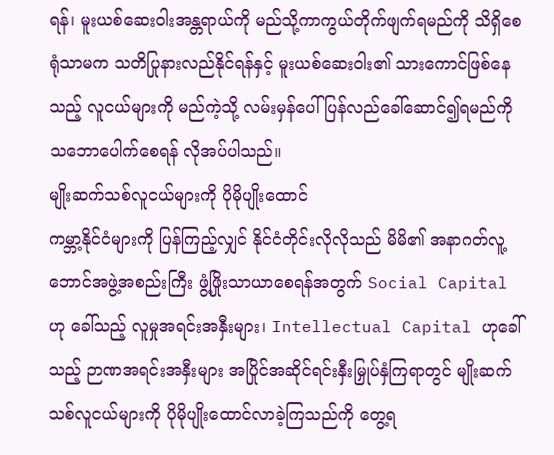ရန်၊ မူးယစ်ဆေးဝါးအန္တရာယ်ကို မည်သို့ကာကွယ်တိုက်ဖျက်ရမည်ကို သိရှိစေရုံသာမက သတိပြုနားလည်နိုင်ရန်နှင့် မူးယစ်ဆေးဝါး၏ သားကောင်ဖြစ်နေသည့် လူငယ်များကို မည်ကဲ့သို့ လမ်းမှန်ပေါ် ပြန်လည်ခေါ်ဆောင်၍ရမည်ကို သဘောပေါက်စေရန် လိုအပ်ပါသည်။
မျိုးဆက်သစ်လူငယ်များကို ပိုမိုပျိုးထောင်
ကမ္ဘာ့နိုင်ငံများကို ပြန်ကြည့်လျှင် နိုင်ငံတိုင်းလိုလိုသည် မိမိ၏ အနာဂတ်လူ့ဘောင်အဖွဲ့အစည်းကြီး ဖွံ့ဖြိုးသာယာစေရန်အတွက် Social Capital ဟု ခေါ်သည့် လူမှုအရင်းအနှီးများ၊ Intellectual Capital ဟုခေါ်သည့် ဉာဏအရင်းအနှီးများ အပြိုင်အဆိုင်ရင်းနှီးမြှုပ်နှံကြရာတွင် မျိုးဆက်သစ်လူငယ်များကို ပိုမိုပျိုးထောင်လာခဲ့ကြသည်ကို တွေ့ရ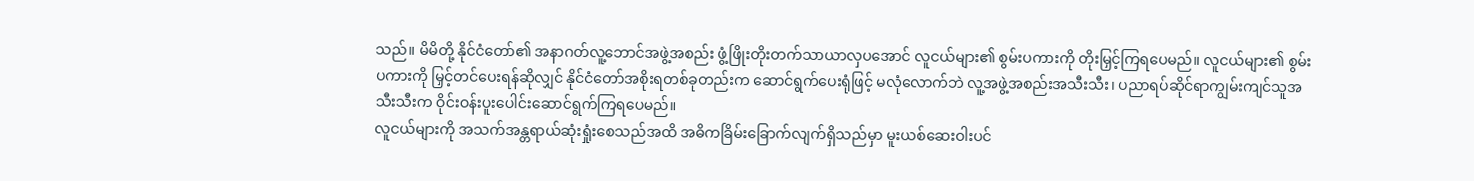သည်။ မိမိတို့ နိုင်ငံတော်၏ အနာဂတ်လူ့ဘောင်အဖွဲ့အစည်း ဖွံ့ဖြိုးတိုးတက်သာယာလှပအောင် လူငယ်များ၏ စွမ်းပကားကို တိုးမြှင့်ကြရပေမည်။ လူငယ်များ၏ စွမ်းပကားကို မြှင့်တင်ပေးရန်ဆိုလျှင် နိုင်ငံတော်အစိုးရတစ်ခုတည်းက ဆောင်ရွက်ပေးရုံဖြင့် မလုံလောက်ဘဲ လူ့အဖွဲ့အစည်းအသီးသီး၊ ပညာရပ်ဆိုင်ရာကျွမ်းကျင်သူအသီးသီးက ဝိုင်းဝန်းပူးပေါင်းဆောင်ရွက်ကြရပေမည်။
လူငယ်များကို အသက်အန္တရာယ်ဆုံးရှုံးစေသည်အထိ အဓိကခြိမ်းခြောက်လျက်ရှိသည်မှာ မူးယစ်ဆေးဝါးပင်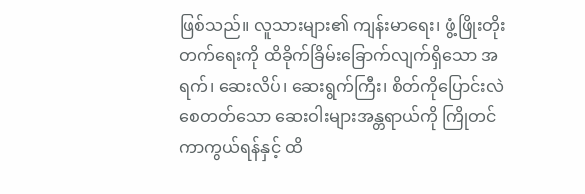ဖြစ်သည်။ လူသားများ၏ ကျန်းမာရေး၊ ဖွံ့ဖြိုးတိုးတက်ရေးကို ထိခိုက်ခြိမ်းခြောက်လျက်ရှိသော အရက်၊ ဆေးလိပ်၊ ဆေးရွက်ကြီး၊ စိတ်ကိုပြောင်းလဲစေတတ်သော ဆေးဝါးများအန္တရာယ်ကို ကြိုတင်ကာကွယ်ရန်နှင့် ထိ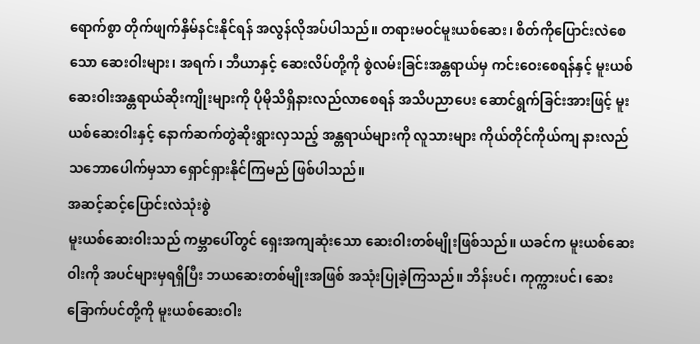ရောက်စွာ တိုက်ဖျက်နှိမ်နင်းနိုင်ရန် အလွန်လိုအပ်ပါသည်။ တရားမဝင်မူးယစ်ဆေး၊ စိတ်ကိုပြောင်းလဲစေသော ဆေးဝါးများ၊ အရက်၊ ဘီယာနှင့် ဆေးလိပ်တို့ကို စွဲလမ်းခြင်းအန္တရာယ်မှ ကင်းဝေးစေရန်နှင့် မူးယစ်ဆေးဝါးအန္တရာယ်ဆိုးကျိုးများကို ပိုမိုသိရှိနားလည်လာစေရန် အသိပညာပေး ဆောင်ရွက်ခြင်းအားဖြင့် မူးယစ်ဆေးဝါးနှင့် နောက်ဆက်တွဲဆိုးရွားလှသည့် အန္တရာယ်များကို လူသားများ ကိုယ်တိုင်ကိုယ်ကျ နားလည်သဘောပေါက်မှသာ ရှောင်ရှားနိုင်ကြမည် ဖြစ်ပါသည်။
အဆင့်ဆင့်ပြောင်းလဲသုံးစွဲ
မူးယစ်ဆေးဝါးသည် ကမ္ဘာပေါ်တွင် ရှေးအကျဆုံးသော ဆေးဝါးတစ်မျိုးဖြစ်သည်။ ယခင်က မူးယစ်ဆေးဝါးကို အပင်များမှရရှိပြီး ဘယဆေးတစ်မျိုးအဖြစ် အသုံးပြုခဲ့ကြသည်။ ဘိန်းပင်၊ ကုက္ကားပင်၊ ဆေးခြောက်ပင်တို့ကို မူးယစ်ဆေးဝါး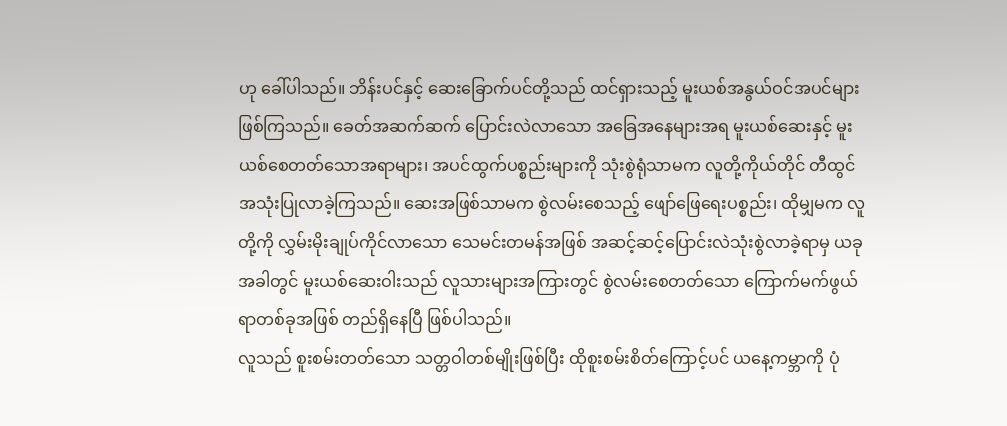ဟု ခေါ်ပါသည်။ ဘိန်းပင်နှင့် ဆေးခြောက်ပင်တို့သည် ထင်ရှားသည့် မူးယစ်အနွယ်ဝင်အပင်များ ဖြစ်ကြသည်။ ခေတ်အဆက်ဆက် ပြောင်းလဲလာသော အခြေအနေများအရ မူးယစ်ဆေးနှင့် မူးယစ်စေတတ်သောအရာများ၊ အပင်ထွက်ပစ္စည်းများကို သုံးစွဲရုံသာမက လူတို့ကိုယ်တိုင် တီထွင်အသုံးပြုလာခဲ့ကြသည်။ ဆေးအဖြစ်သာမက စွဲလမ်းစေသည့် ဖျော်ဖြေရေးပစ္စည်း၊ ထိုမျှမက လူတို့ကို လွှမ်းမိုးချုပ်ကိုင်လာသော သေမင်းတမန်အဖြစ် အဆင့်ဆင့်ပြောင်းလဲသုံးစွဲလာခဲ့ရာမှ ယခုအခါတွင် မူးယစ်ဆေးဝါးသည် လူသားများအကြားတွင် စွဲလမ်းစေတတ်သော ကြောက်မက်ဖွယ်ရာတစ်ခုအဖြစ် တည်ရှိနေပြီ ဖြစ်ပါသည်။
လူသည် စူးစမ်းတတ်သော သတ္တဝါတစ်မျိုးဖြစ်ပြီး ထိုစူးစမ်းစိတ်ကြောင့်ပင် ယနေ့ကမ္ဘာကို ပုံ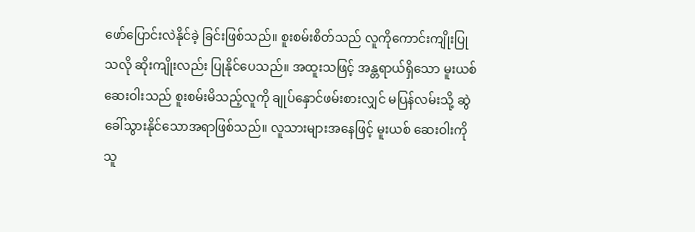ဖော်ပြောင်းလဲနိုင်ခဲ့ ခြင်းဖြစ်သည်။ စူးစမ်းစိတ်သည် လူကိုကောင်းကျိုးပြုသလို ဆိုးကျိုးလည်း ပြုနိုင်ပေသည်။ အထူးသဖြင့် အန္တရာယ်ရှိသော မူးယစ်ဆေးဝါးသည် စူးစမ်းမိသည့်လူကို ချုပ်နှောင်ဖမ်းစားလျှင် မပြန်လမ်းသို့ ဆွဲခေါ်သွားနိုင်သောအရာဖြစ်သည်။ လူသားများအနေဖြင့် မူးယစ် ဆေးဝါးကို သူ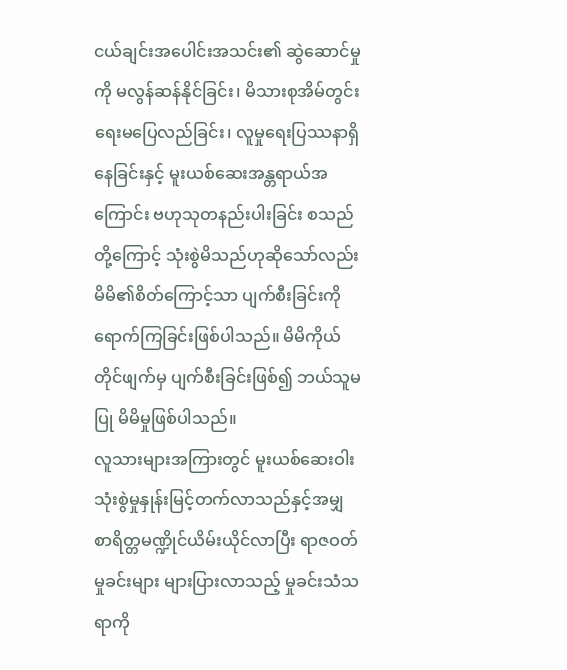ငယ်ချင်းအပေါင်းအသင်း၏ ဆွဲဆောင်မှုကို မလွန်ဆန်နိုင်ခြင်း၊ မိသားစုအိမ်တွင်းရေးမပြေလည်ခြင်း၊ လူမှုရေးပြဿနာရှိနေခြင်းနှင့် မူးယစ်ဆေးအန္တရာယ်အကြောင်း ဗဟုသုတနည်းပါးခြင်း စသည်တို့ကြောင့် သုံးစွဲမိသည်ဟုဆိုသော်လည်း မိမိ၏စိတ်ကြောင့်သာ ပျက်စီးခြင်းကို ရောက်ကြခြင်းဖြစ်ပါသည်။ မိမိကိုယ်တိုင်ဖျက်မှ ပျက်စီးခြင်းဖြစ်၍ ဘယ်သူမပြု မိမိမှုဖြစ်ပါသည်။
လူသားများအကြားတွင် မူးယစ်ဆေးဝါးသုံးစွဲမှုနှုန်းမြင့်တက်လာသည်နှင့်အမျှ စာရိတ္တမဏ္ဍိုင်ယိမ်းယိုင်လာပြီး ရာဇဝတ်မှုခင်းများ များပြားလာသည့် မှုခင်းသံသရာကို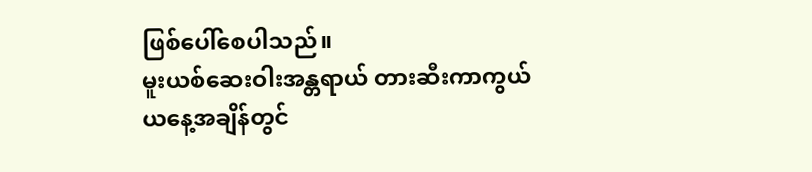ဖြစ်ပေါ်စေပါသည်။
မူးယစ်ဆေးဝါးအန္တရာယ် တားဆီးကာကွယ်
ယနေ့အချိန်တွင်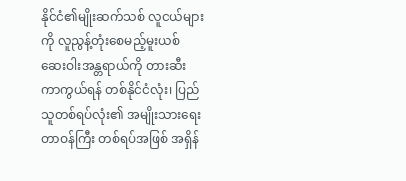နိုင်ငံ၏မျိုးဆက်သစ် လူငယ်များကို လူညွန့်တုံးစေမည့်မူးယစ် ဆေးဝါးအန္တရာယ်ကို တားဆီးကာကွယ်ရန် တစ်နိုင်ငံလုံး၊ ပြည်သူတစ်ရပ်လုံး၏ အမျိုးသားရေးတာဝန်ကြီး တစ်ရပ်အဖြစ် အရှိန်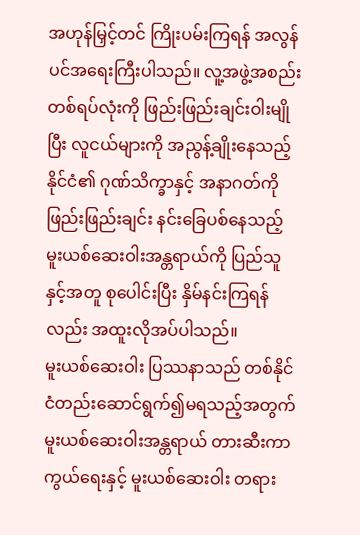အဟုန်မြှင့်တင် ကြိုးပမ်းကြရန် အလွန်ပင်အရေးကြီးပါသည်။ လူ့အဖွဲ့အစည်းတစ်ရပ်လုံးကို ဖြည်းဖြည်းချင်းဝါးမျိုပြီး လူငယ်များကို အညွန့်ချိုးနေသည့် နိုင်ငံ၏ ဂုဏ်သိက္ခာနှင့် အနာဂတ်ကို ဖြည်းဖြည်းချင်း နင်းခြေပစ်နေသည့် မူးယစ်ဆေးဝါးအန္တရာယ်ကို ပြည်သူနှင့်အတူ စုပေါင်းပြီး နှိမ်နင်းကြရန်လည်း အထူးလိုအပ်ပါသည်။
မူးယစ်ဆေးဝါး ပြဿနာသည် တစ်နိုင်ငံတည်းဆောင်ရွက်၍မရသည့်အတွက် မူးယစ်ဆေးဝါးအန္တရာယ် တားဆီးကာကွယ်ရေးနှင့် မူးယစ်ဆေးဝါး တရား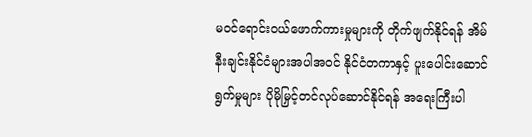မဝင်ရောင်းဝယ်ဖောက်ကားမှုများကို တိုက်ဖျက်နိုင်ရန် အိမ်နီးချင်းနိုင်ငံများအပါအဝင် နိုင်ငံတကာနှင့် ပူးပေါင်းဆောင်ရွက်မှုများ ပိုမိုမြှင့်တင်လုပ်ဆောင်နိုင်ရန် အရေးကြီးပါ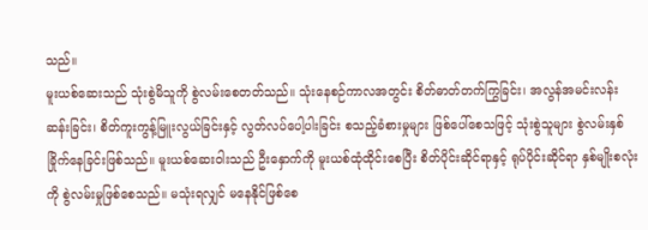သည်။
မူးယစ်ဆေးသည် သုံးစွဲမိသူကို စွဲလမ်းစေတတ်သည်။ သုံးနေစဉ်ကာလအတွင်း စိတ်ဓာတ်တက်ကြွခြင်း၊ အလွန်အမင်းလန်းဆန်းခြင်း၊ စိတ်ကူးကွန့်မြူးလွယ်ခြင်းနှင့် လွတ်လပ်ပေါ့ပါးခြင်း စသည့်ခံစားမှုများ ဖြစ်ပေါ်စေသဖြင့် သုံးစွဲသူများ စွဲလမ်းနှစ်ခြိုက်နေခြင်းဖြစ်သည်။ မူးယစ်ဆေးဝါးသည် ဦးနှောက်ကို မူးယစ်ထုံထိုင်းစေပြီး စိတ်ပိုင်းဆိုင်ရာနှင့် ရုပ်ပိုင်းဆိုင်ရာ နှစ်မျိုးစလုံးကို စွဲလမ်းမှုဖြစ်စေသည်။ မသုံးရလျှင် မနေနိုင်ဖြစ်စေ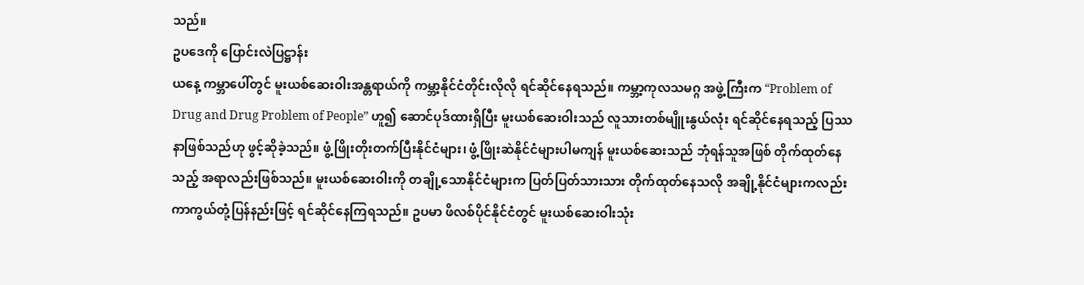သည်။
ဥပဒေကို ပြောင်းလဲပြဋ္ဌာန်း
ယနေ့ ကမ္ဘာပေါ်တွင် မူးယစ်ဆေးဝါးအန္တရာယ်ကို ကမ္ဘာ့နိုင်ငံတိုင်းလိုလို ရင်ဆိုင်နေရသည်။ ကမ္ဘာ့ကုလသမဂ္ဂ အဖွဲ့ကြီးက “Problem of Drug and Drug Problem of People” ဟူ၍ ဆောင်ပုဒ်ထားရှိပြီး မူးယစ်ဆေးဝါးသည် လူသားတစ်မျိူးနွယ်လုံး ရင်ဆိုင်နေရသည့် ပြဿနာဖြစ်သည်ဟု ဖွင့်ဆိုခဲ့သည်။ ဖွံ့ဖြိုးတိုးတက်ပြီးနိုင်ငံများ၊ ဖွံ့ဖြိုးဆဲနိုင်ငံများပါမကျန် မူးယစ်ဆေးသည် ဘုံရန်သူအဖြစ် တိုက်ထုတ်နေသည့် အရာလည်းဖြစ်သည်။ မူးယစ်ဆေးဝါးကို တချို့သောနိုင်ငံများက ပြတ်ပြတ်သားသား တိုက်ထုတ်နေသလို အချို့နိုင်ငံများကလည်း ကာကွယ်တုံ့ပြန်နည်းဖြင့် ရင်ဆိုင်နေကြရသည်။ ဥပမာ ဖိလစ်ပိုင်နိုင်ငံတွင် မူးယစ်ဆေးဝါးသုံး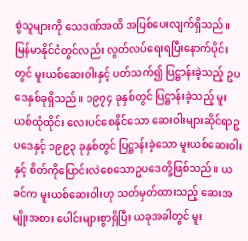စွဲသူများကို သေဒဏ်အထိ အပြစ်ပေးလျက်ရှိသည်။ မြန်မာနိုင်ငံတွင်လည်း လွတ်လပ်ရေးရပြီးနောက်ပိုင်းတွင် မူးယစ်ဆေးဝါးနှင့် ပတ်သက်၍ ပြဋ္ဌာန်းခဲ့သည့် ဥပဒေနှစ်ခုရှိသည်။ ၁၉၇၄ ခုနှစ်တွင် ပြဋ္ဌာန်းခဲ့သည့် မူးယစ်ထုံထိုင်း လေးပင်စေနိုင်သော ဆေးဝါးများဆိုင်ရာဥပဒေနှင့် ၁၉၉၃ ခုနှစ်တွင် ပြဋ္ဌာန်းခဲ့သော မူးယစ်ဆေးဝါးနှင့် စိတ်ကိုပြောင်းလဲစေသောဥပဒေတို့ဖြစ်သည်။ ယခင်က မူးယစ်ဆေးဝါးဟု သတ်မှတ်ထားသည့် ဆေးအမျိုးအစား ပေါင်းများစွာရှိပြီး ယခုအခါတွင် မူး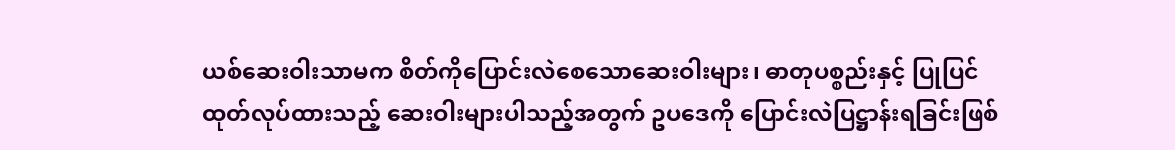ယစ်ဆေးဝါးသာမက စိတ်ကိုပြောင်းလဲစေသောဆေးဝါးများ၊ ဓာတုပစ္စည်းနှင့် ပြုပြင်ထုတ်လုပ်ထားသည့် ဆေးဝါးများပါသည့်အတွက် ဥပဒေကို ပြောင်းလဲပြဋ္ဌာန်းရခြင်းဖြစ်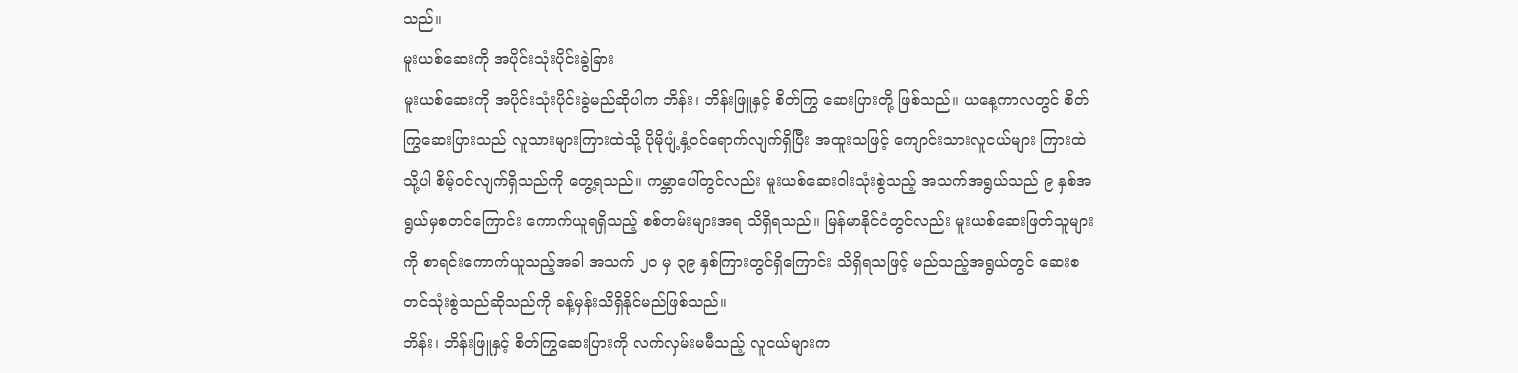သည်။
မူးယစ်ဆေးကို အပိုင်းသုံးပိုင်းခွဲခြား
မူးယစ်ဆေးကို အပိုင်းသုံးပိုင်းခွဲမည်ဆိုပါက ဘိန်း၊ ဘိန်းဖြူနှင့် စိတ်ကြွ ဆေးပြားတို့ ဖြစ်သည်။ ယနေ့ကာလတွင် စိတ်ကြွဆေးပြားသည် လူသားများကြားထဲသို့ ပိုမိုပျံ့နှံ့ဝင်ရောက်လျက်ရှိပြီး အထူးသဖြင့် ကျောင်းသားလူငယ်များ ကြားထဲသို့ပါ စိမ့်ဝင်လျက်ရှိသည်ကို တွေ့ရသည်။ ကမ္ဘာပေါ်တွင်လည်း မူးယစ်ဆေးဝါးသုံးစွဲသည့် အသက်အရွယ်သည် ၉ နှစ်အရွယ်မှစတင်ကြောင်း ကောက်ယူရရှိသည့် စစ်တမ်းများအရ သိရှိရသည်။ မြန်မာနိုင်ငံတွင်လည်း မူးယစ်ဆေးဖြတ်သူများကို စာရင်းကောက်ယူသည့်အခါ အသက် ၂၀ မှ ၃၉ နှစ်ကြားတွင်ရှိကြောင်း သိရှိရသဖြင့် မည်သည့်အရွယ်တွင် ဆေးစတင်သုံးစွဲသည်ဆိုသည်ကို ခန့်မှန်းသိရှိနိုင်မည်ဖြစ်သည်။
ဘိန်း၊ ဘိန်းဖြူနှင့် စိတ်ကြွဆေးပြားကို လက်လှမ်းမမီသည့် လူငယ်များက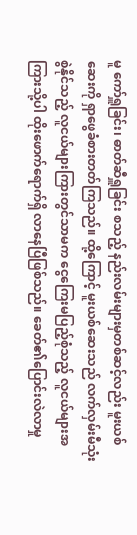မူ ကော်ရှူခြင်း၊ ဓာတ်ဆီရှူခြင်း စသည့် နည်းလမ်းများမှတစ်ဆင့်လည်း မူးယစ်ဆေးကို ရှာဖွေခံစားတတ်ကြသည်။ ထို့ကြောင့် မူးယစ်ဆေးသည် လက်လှမ်းမီသုံးစွဲနိုင်သည့် လူငယ်များကြားတွင်သာမက ငွေကြေးမပြည့်စုံသည့် လူငယ်များအကြားသို့ပါ ထိုးဖောက်ရောက်ရှိ လာနေပြီဖြစ်သည်။ ခေတ်၏ပြောင်းလဲလာမှု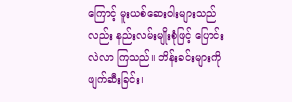ကြောင့် မူးယစ်ဆေးဝါးများသည် လည်း နည်းလမ်းမျိုးစုံဖြင့် ပြောင်းလဲလာ ကြသည်။ ဘိန်းခင်းများကို ဖျက်ဆီးခြင်း၊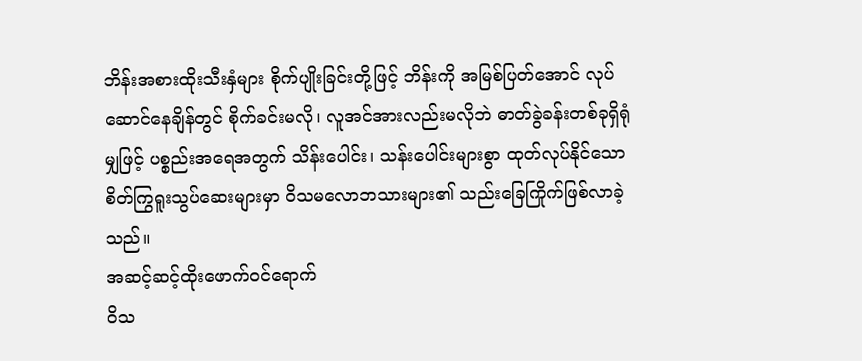ဘိန်းအစားထိုးသီးနှံများ စိုက်ပျိုးခြင်းတို့ဖြင့် ဘိန်းကို အမြစ်ပြတ်အောင် လုပ်ဆောင်နေချိန်တွင် စိုက်ခင်းမလို၊ လူအင်အားလည်းမလိုဘဲ ဓာတ်ခွဲခန်းတစ်ခုရှိရုံမျှဖြင့် ပစ္စည်းအရေအတွက် သိန်းပေါင်း၊ သန်းပေါင်းများစွာ ထုတ်လုပ်နိုင်သော စိတ်ကြွရူးသွပ်ဆေးများမှာ ဝိသမလောဘသားများ၏ သည်းခြေကြိုက်ဖြစ်လာခဲ့သည်။
အဆင့်ဆင့်ထိုးဖောက်ဝင်ရောက်
ဝိသ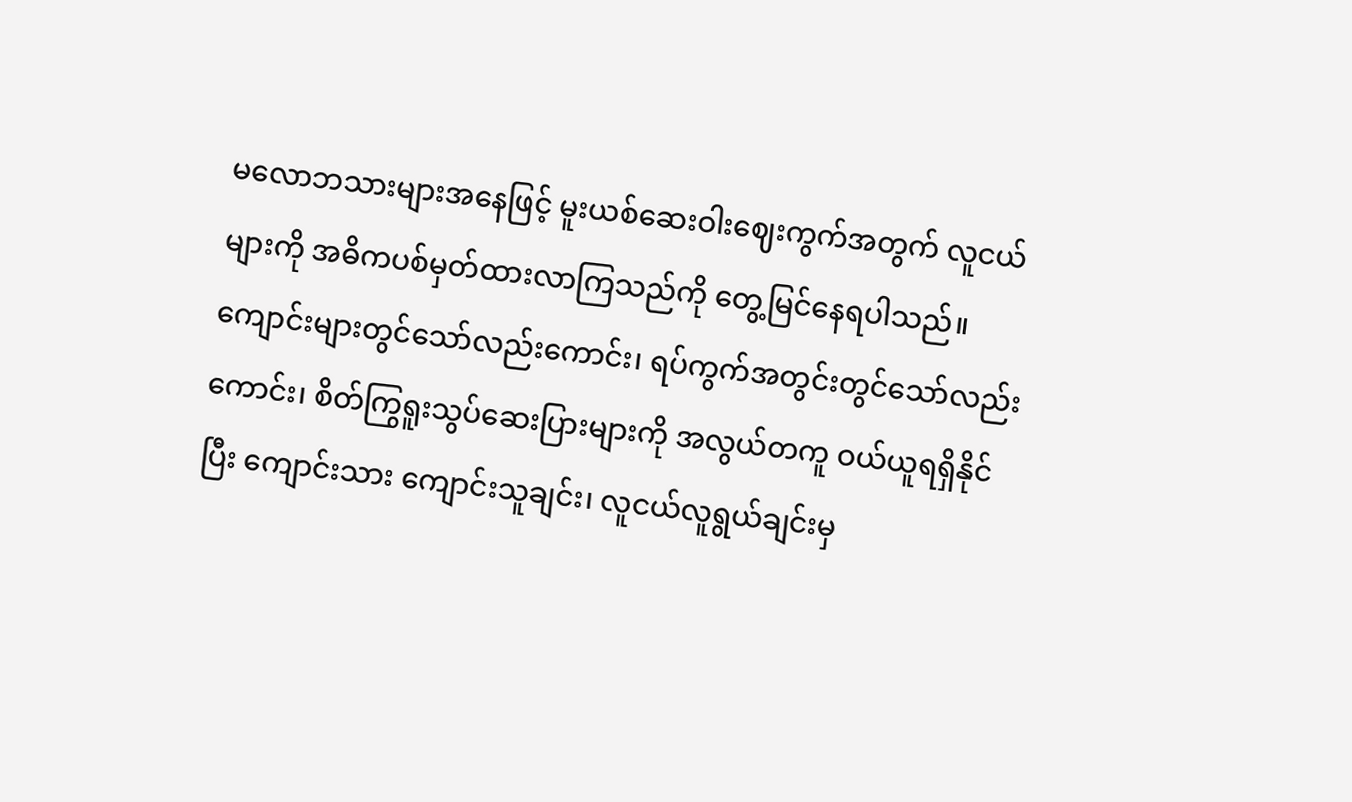မလောဘသားများအနေဖြင့် မူးယစ်ဆေးဝါးဈေးကွက်အတွက် လူငယ်များကို အဓိကပစ်မှတ်ထားလာကြသည်ကို တွေ့မြင်နေရပါသည်။ ကျောင်းများတွင်သော်လည်းကောင်း၊ ရပ်ကွက်အတွင်းတွင်သော်လည်းကောင်း၊ စိတ်ကြွရူးသွပ်ဆေးပြားများကို အလွယ်တကူ ဝယ်ယူရရှိနိုင်ပြီး ကျောင်းသား ကျောင်းသူချင်း၊ လူငယ်လူရွယ်ချင်းမှ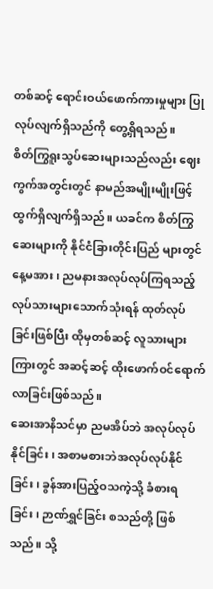တစ်ဆင့် ရောင်းဝယ်ဖောက်ကားမှုများ ပြုလုပ်လျက်ရှိသည်ကို တွေ့ရှိရသည်။
စိတ်ကြွရူးသွပ်ဆေးများသည်လည်း ဈေးကွက်အတွင်းတွင် နာမည်အမျိုးမျိုးဖြင့် ထွက်ရှိလျက်ရှိသည်။ ယခင်က စိတ်ကြွဆေးများကို နိုင်ငံခြားတိုင်းပြည် များတွင် နေ့မအား၊ ညမနားအလုပ်လုပ်ကြရသည့် လုပ်သားများသောက်သုံးရန် ထုတ်လုပ်ခြင်းဖြစ်ပြီး ထိုမှတစ်ဆင့် လူသားများကြားတွင် အဆင့်ဆင့် ထိုးဖောက်ဝင်ရောက်လာခြင်းဖြစ်သည်။
ဆေးအာနိသင်မှာ ညမအိပ်ဘဲ အလုပ်လုပ်နိုင်ခြင်း၊ အစာမစားဘဲအလုပ်လုပ်နိုင်ခြင်း၊ ခွန်အားပြည့်ဝသကဲ့သို့ ခံစားရခြင်း၊ ဉာဏ်ရွှင်ခြင်း စသည်တို့ ဖြစ်သည်။ သို့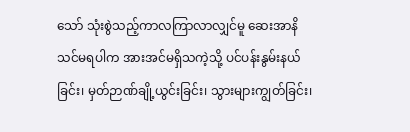သော် သုံးစွဲသည့်ကာလကြာလာလျှင်မူ ဆေးအာနိသင်မရပါက အားအင်မရှိသကဲ့သို့ ပင်ပန်းနွမ်းနယ်ခြင်း၊ မှတ်ဉာဏ်ချို့ယွင်းခြင်း၊ သွားများကျွတ်ခြင်း၊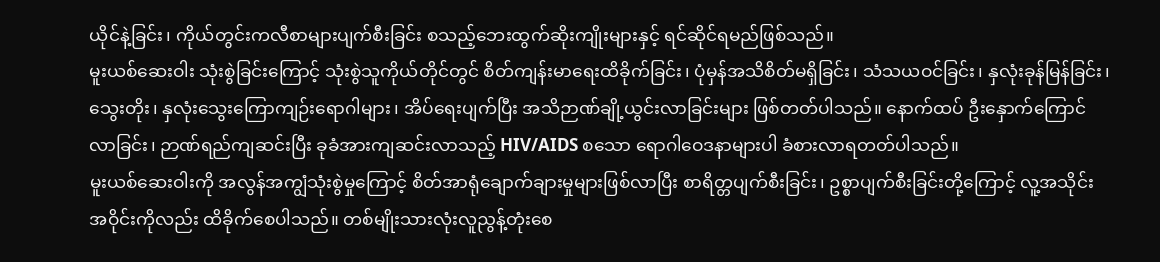ယိုင်နဲ့ခြင်း၊ ကိုယ်တွင်းကလီစာများပျက်စီးခြင်း စသည့်ဘေးထွက်ဆိုးကျိုးများနှင့် ရင်ဆိုင်ရမည်ဖြစ်သည်။
မူးယစ်ဆေးဝါး သုံးစွဲခြင်းကြောင့် သုံးစွဲသူကိုယ်တိုင်တွင် စိတ်ကျန်းမာရေးထိခိုက်ခြင်း၊ ပုံမှန်အသိစိတ်မရှိခြင်း၊ သံသယဝင်ခြင်း၊ နှလုံးခုန်မြန်ခြင်း၊ သွေးတိုး၊ နှလုံးသွေးကြောကျဉ်းရောဂါများ၊ အိပ်ရေးပျက်ပြီး အသိဉာဏ်ချို့ယွင်းလာခြင်းများ ဖြစ်တတ်ပါသည်။ နောက်ထပ် ဦးနှောက်ကြောင်လာခြင်း၊ ဉာဏ်ရည်ကျဆင်းပြီး ခုခံအားကျဆင်းလာသည့် HIV/AIDS စသော ရောဂါဝေဒနာများပါ ခံစားလာရတတ်ပါသည်။
မူးယစ်ဆေးဝါးကို အလွန်အကျွံသုံးစွဲမှုကြောင့် စိတ်အာရုံချောက်ချားမှုများဖြစ်လာပြီး စာရိတ္တပျက်စီးခြင်း၊ ဥစ္စာပျက်စီးခြင်းတို့ကြောင့် လူ့အသိုင်းအဝိုင်းကိုလည်း ထိခိုက်စေပါသည်။ တစ်မျိုးသားလုံးလူညွန့်တုံးစေ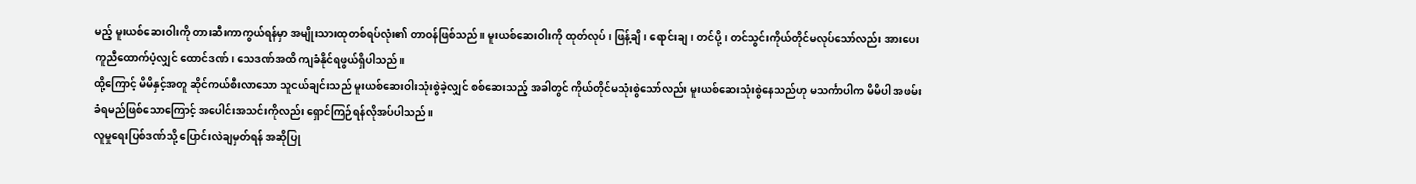မည့် မူးယစ်ဆေးဝါးကို တားဆီးကာကွယ်ရန်မှာ အမျိုးသားထုတစ်ရပ်လုံး၏ တာဝန်ဖြစ်သည်။ မူးယစ်ဆေးဝါးကို ထုတ်လုပ်၊ ဖြန့်ချိ၊ ရောင်းချ၊ တင်ပို့၊ တင်သွင်းကိုယ်တိုင်မလုပ်သော်လည်း အားပေးကူညီထောက်ပံ့လျှင် ထောင်ဒဏ်၊ သေဒဏ်အထိ ကျခံနိုင်ရဖွယ်ရှိပါသည်။
ထို့ကြောင့် မိမိနှင့်အတူ ဆိုင်ကယ်စီးလာသော သူငယ်ချင်းသည် မူးယစ်ဆေးဝါးသုံးစွဲခဲ့လျှင် စစ်ဆေးသည့် အခါတွင် ကိုယ်တိုင်မသုံးစွဲသော်လည်း မူးယစ်ဆေးသုံးစွဲနေသည်ဟု မသင်္ကာပါက မိမိပါ အဖမ်းခံရမည်ဖြစ်သောကြောင့် အပေါင်းအသင်းကိုလည်း ရှောင်ကြဉ်ရန်လိုအပ်ပါသည်။
လူမှုရေးပြစ်ဒဏ်သို့ ပြောင်းလဲချမှတ်ရန် အဆိုပြု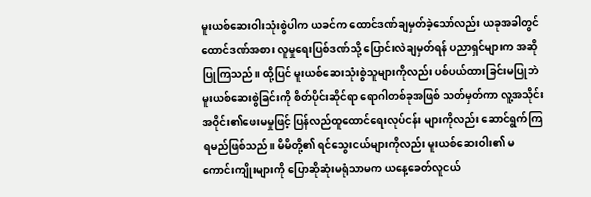မူးယစ်ဆေးဝါးသုံးစွဲပါက ယခင်က ထောင်ဒဏ်ချမှတ်ခဲ့သော်လည်း ယခုအခါတွင် ထောင်ဒဏ်အစား လူမှုရေးပြစ်ဒဏ်သို့ ပြောင်းလဲချမှတ်ရန် ပညာရှင်များက အဆိုပြုကြသည်။ ထို့ပြင် မူးယစ်ဆေးသုံးစွဲသူများကိုလည်း ပစ်ပယ်ထားခြင်းမပြုဘဲ မူးယစ်ဆေးစွဲခြင်းကို စိတ်ပိုင်းဆိုင်ရာ ရောဂါတစ်ခုအဖြစ် သတ်မှတ်ကာ လူ့အသိုင်းအဝိုင်း၏ဖေးမမှုဖြင့် ပြန်လည်ထူထောင်ရေးလုပ်ငန်း များကိုလည်း ဆောင်ရွက်ကြရမည်ဖြစ်သည်။ မိမိတို့၏ ရင်သွေးငယ်များကိုလည်း မူးယစ်ဆေးဝါး၏ မကောင်းကျိုးများကို ပြောဆိုဆုံးမရုံသာမက ယနေ့ခေတ်လူငယ်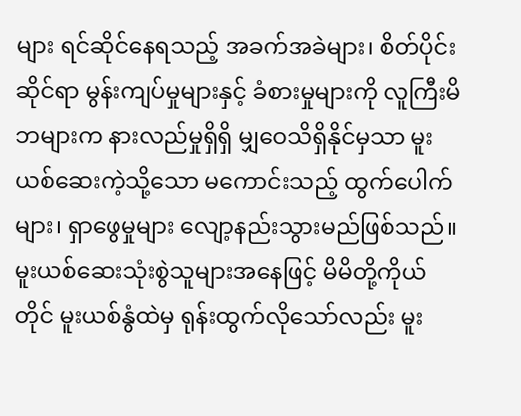များ ရင်ဆိုင်နေရသည့် အခက်အခဲများ၊ စိတ်ပိုင်းဆိုင်ရာ မွန်းကျပ်မှုများနှင့် ခံစားမှုများကို လူကြီးမိဘများက နားလည်မှုရှိရှိ မျှဝေသိရှိနိုင်မှသာ မူးယစ်ဆေးကဲ့သို့သော မကောင်းသည့် ထွက်ပေါက်များ၊ ရှာဖွေမှုများ လျော့နည်းသွားမည်ဖြစ်သည်။
မူးယစ်ဆေးသုံးစွဲသူများအနေဖြင့် မိမိတို့ကိုယ်တိုင် မူးယစ်နွံထဲမှ ရုန်းထွက်လိုသော်လည်း မူး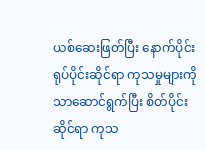ယစ်ဆေးဖြတ်ပြီး နောက်ပိုင်းရုပ်ပိုင်းဆိုင်ရာ ကုသမှုများကို သာဆောင်ရွက်ပြီး စိတ်ပိုင်းဆိုင်ရာ ကုသ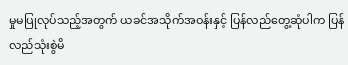မှုမပြုလုပ်သည့်အတွက် ယခင်အသိုက်အဝန်းနှင့် ပြန်လည်တွေ့ဆုံပါက ပြန်လည်သုံးစွဲမိ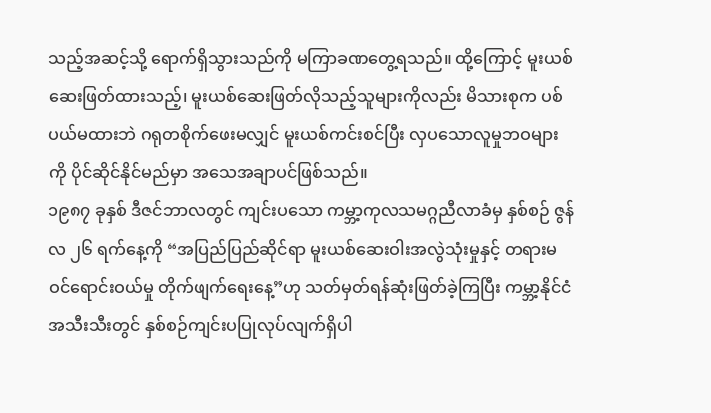သည့်အဆင့်သို့ ရောက်ရှိသွားသည်ကို မကြာခဏတွေ့ရသည်။ ထို့ကြောင့် မူးယစ်ဆေးဖြတ်ထားသည့်၊ မူးယစ်ဆေးဖြတ်လိုသည့်သူများကိုလည်း မိသားစုက ပစ်ပယ်မထားဘဲ ဂရုတစိုက်ဖေးမလျှင် မူးယစ်ကင်းစင်ပြီး လှပသောလူမှုဘဝများကို ပိုင်ဆိုင်နိုင်မည်မှာ အသေအချာပင်ဖြစ်သည်။
၁၉၈၇ ခုနှစ် ဒီဇင်ဘာလတွင် ကျင်းပသော ကမ္ဘာ့ကုလသမဂ္ဂညီလာခံမှ နှစ်စဉ် ဇွန်လ ၂၆ ရက်နေ့ကို “အပြည်ပြည်ဆိုင်ရာ မူးယစ်ဆေးဝါးအလွဲသုံးမှုနှင့် တရားမဝင်ရောင်းဝယ်မှု တိုက်ဖျက်ရေးနေ့”ဟု သတ်မှတ်ရန်ဆုံးဖြတ်ခဲ့ကြပြီး ကမ္ဘာ့နိုင်ငံအသီးသီးတွင် နှစ်စဉ်ကျင်းပပြုလုပ်လျက်ရှိပါ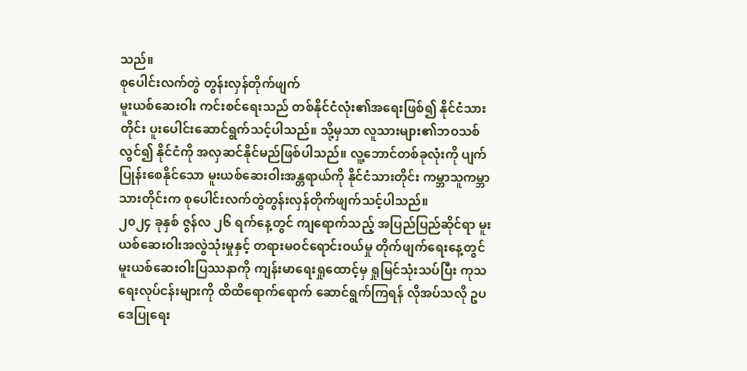သည်။
စုပေါင်းလက်တွဲ တွန်းလှန်တိုက်ဖျက်
မူးယစ်ဆေးဝါး ကင်းစင်ရေးသည် တစ်နိုင်ငံလုံး၏အရေးဖြစ်၍ နိုင်ငံသားတိုင်း ပူးပေါင်းဆောင်ရွက်သင့်ပါသည်။ သို့မှသာ လူသားများ၏ဘဝသစ်လွင်၍ နိုင်ငံကို အလှဆင်နိုင်မည်ဖြစ်ပါသည်။ လူ့ဘောင်တစ်ခုလုံးကို ပျက်ပြုန်းစေနိုင်သော မူးယစ်ဆေးဝါးအန္တရာယ်ကို နိုင်ငံသားတိုင်း ကမ္ဘာသူကမ္ဘာသားတိုင်းက စုပေါင်းလက်တွဲတွန်းလှန်တိုက်ဖျက်သင့်ပါသည်။
၂၀၂၄ ခုနှစ် ဇွန်လ ၂၆ ရက်နေ့တွင် ကျရောက်သည့် အပြည်ပြည်ဆိုင်ရာ မူးယစ်ဆေးဝါးအလွဲသုံးမှုနှင့် တရားမဝင်ရောင်းဝယ်မှု တိုက်ဖျက်ရေးနေ့တွင် မူးယစ်ဆေးဝါးပြဿနာကို ကျန်းမာရေးရှုထောင့်မှ ရှုမြင်သုံးသပ်ပြီး ကုသရေးလုပ်ငန်းများကို ထိထိရောက်ရောက် ဆောင်ရွက်ကြရန် လိုအပ်သလို ဥပဒေပြုရေး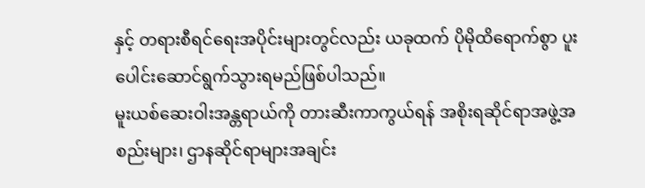နှင့် တရားစီရင်ရေးအပိုင်းများတွင်လည်း ယခုထက် ပိုမိုထိရောက်စွာ ပူးပေါင်းဆောင်ရွက်သွားရမည်ဖြစ်ပါသည်။
မူးယစ်ဆေးဝါးအန္တရာယ်ကို တားဆီးကာကွယ်ရန် အစိုးရဆိုင်ရာအဖွဲ့အစည်းများ၊ ဌာနဆိုင်ရာများအချင်း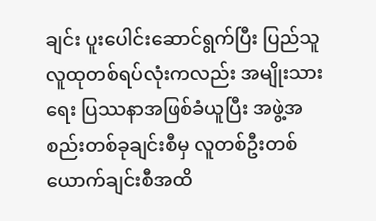ချင်း ပူးပေါင်းဆောင်ရွက်ပြီး ပြည်သူလူထုတစ်ရပ်လုံးကလည်း အမျိုးသားရေး ပြဿနာအဖြစ်ခံယူပြီး အဖွဲ့အစည်းတစ်ခုချင်းစီမှ လူတစ်ဦးတစ်ယောက်ချင်းစီအထိ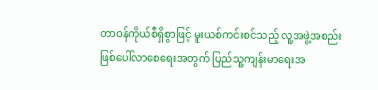တာဝန်ကိုယ်စီရှိစွာဖြင့် မူးယစ်ကင်းစင်သည့် လူ့အဖွဲ့အစည်းဖြစ်ပေါ်လာစေရေးအတွက် ပြည်သူ့ကျန်းမာရေးအ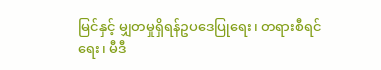မြင်နှင့် မျှတမှုရှိရန်ဥပဒေပြုရေး၊ တရားစီရင်ရေး၊ မီဒီ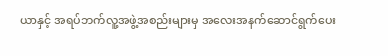ယာနှင့် အရပ်ဘက်လူ့အဖွဲ့အစည်းများမှ အလေးအနက်ဆောင်ရွက်ပေး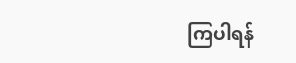ကြပါရန်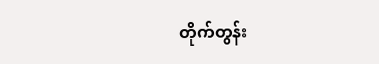တိုက်တွန်း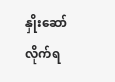နှိုးဆော်လိုက်ရ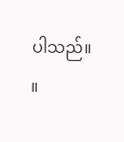ပါသည်။ ။